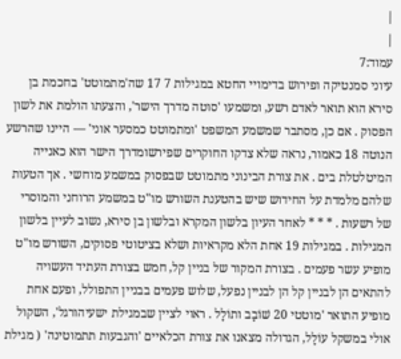|
|
עמוד:7
עיוני סמנטיקה ופירוש בדימויי החטא במגילות 7 17 שה'מתמוטט' בחכמת בן סירא הוא תואר לאדם רשע, ומשמעו 'סוטה מדרך הישר', והצעתו הולמת את לשון הפסוק . אם כן, מסתבר שמשמע המשפט 'ומתמוטט כמסער אוני' — היינו שהרשע הנוטה 18 כאמור, נראה שלא צדקו החוקרים שפירשומדרך הישר הוא כאנייה המיטלטלת בים . את צורת הבינוני מתמוטט שבפסוק במשמע מוחשי . אך הטעות שלהם מלמדת על החידוש שיש בהטענת השורש מו"ט במשמע הרוחני והמוסרי של רשעות . * * * לאחר העיון בלשון המקרא ובלשון בן סירא, נשוב לעיין בלשון המגילות . במגילות 19 אחת הלא מקראיות ושלא בציטוטי פסוקים, השורש מו"ט מופיע עשר פעמים . בצורת המקור של בניין קל, חמש בצורת העתיד העשויה להתאים הן לבניין קל הן לבניין נפעל, שלוש פעמים בבניין התפולל, ופעם אחת מופיע התואר 'מוטטי 20 שׁוֹבָב ותוֹלָל . ראוי לציין שבמגילת ישעיהורגל', השקול אולי במשקל עוֹלָל, הגדולה מצאנו את צורת הכלאיים 'והגבעות תתמוטינה' ( מגילת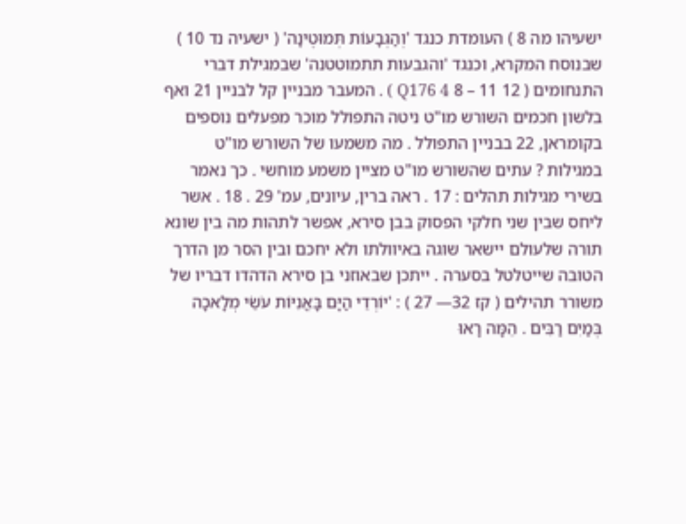ישעיהו מה 8 ) העומדת כנגד 'וְהַגְּבָעוֹת תְּמוּטֶינָה' ( ישעיה נד 10 ) שבנוסח המקרא, וכנגד 'והגבעות תתמוטטנה' שבמגילת דברי התנחומים ( 12 11 – 8 Q176 4 ) . המעבר מבניין קל לבניין 21 ואף בלשון חכמים השורש מו"ט ניטה התפולל מוכר מפעלים נוספים בקומראן, 22 בבניין התפולל . מה משמעו של השורש מו"ט במגילות ? עתים שהשורש מו"ט מציין משמע מוחשי . כך נאמר בשירי מגילות תהלים : 17 . ראה ברין, עיונים, עמ' 29 . 18 . אשר ליחס שבין שני חלקי הפסוק בבן סירא, אפשר לתהות מה בין שונא תורה שלעולם יישאר שוגה באיוולתו ולא יחכם ובין הסר מן הדרך הטובה שייטלטל בסערה . ייתכן שבאוזני בן סירא הדהדו דבריו של משורר תהילים ( קז 32— 27 ) : 'יוֹרְדֵי הַיָּם בָּאֳנִיּוֹת עֹשֵׂי מְלָאכָה בְּמַיִם רַבִּים . הֵמָּה רָאוּ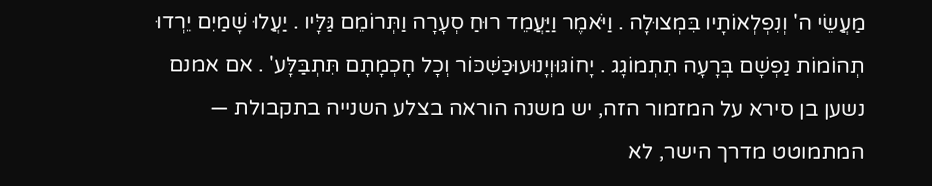מַעֲשֵׂי ה' וְנִפְלְאוֹתָיו בִּמְצוּלָה . וַיֹּאמֶר וַיַּעֲמֵד רוּחַ סְעָרָה וַתְּרוֹמֵם גַּלָּיו . יַעֲלוּ שָׁמַיִם יֵרְדוּ תְהוֹמוֹת נַפְשָׁם בְּרָעָה תִתְמוֹגָג . יָחוֹגּוּוְיָנוּעוּכַּשִּׁכּוֹר וְכָל חָכְמָתָם תִּתְבַּלָּע' . אם אמנם נשען בן סירא על המזמור הזה, יש משנה הוראה בצלע השנייה בתקבולת — המתמוטט מדרך הישר, לא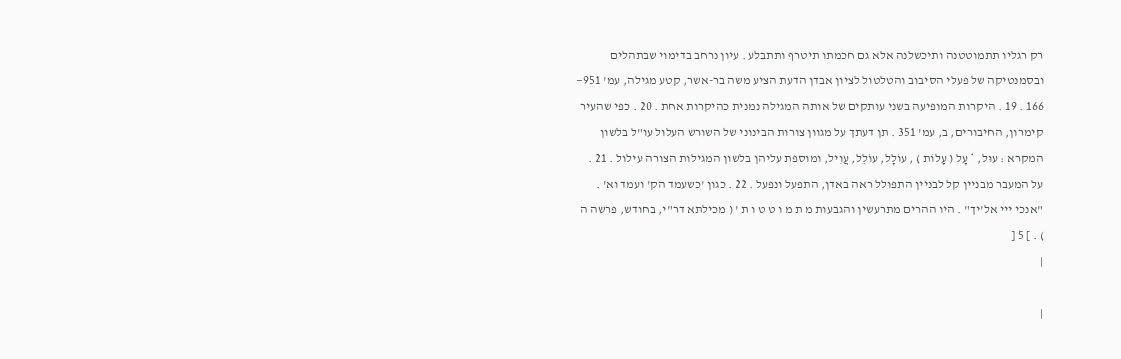רק רגליו תתמוטטנה ותיכשלנה אלא גם חכמתו תיטרף ותתבלע . עיון נרחב בדימוי שבתהלים ובסמנטיקה של פעלי הסיבוב והטלטול לציון אבדן הדעת הציע משה בר-אשר, קטע מגילה, עמ' 951— 166 . 19 . היקרות המופיעה בשני עותקים של אותה המגילה נמנית כהיקרות אחת . 20 . כפי שהעיר קימרון, החיבורים, ב, עמ' 351 . תן דעתך על מגוון צורות הבינוני של השורש העלול עו"ל בלשון המקרא : עוּל, * עָל ( עָלוֹת ) , עוֹלָל, עוֹלֵל, עֲוִיל, ומוספת עליהן בלשון המגילות הצורה עילול . 21 . על המעבר מבניין קל לבניין התפולל ראה באדן, התפעל ונפעל . 22 . כגון 'כשעמד הק' ועמד וא' . "אנכי ייי אל'יך" . היו ההרים מתרעשין והגבעות מ ת מ ו ט ט ו ת ' ( מכילתא דר"י, בחודש, פרשה ה ) . ] 5 [
|

|